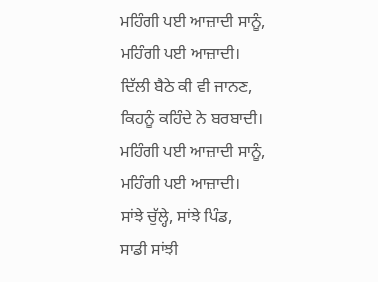ਮਹਿੰਗੀ ਪਈ ਆਜ਼ਾਦੀ ਸਾਨੂੰ,
ਮਹਿੰਗੀ ਪਈ ਆਜ਼ਾਦੀ।
ਦਿੱਲੀ ਬੈਠੇ ਕੀ ਵੀ ਜਾਨਣ,
ਕਿਹਨੂੰ ਕਹਿੰਦੇ ਨੇ ਬਰਬਾਦੀ।
ਮਹਿੰਗੀ ਪਈ ਆਜ਼ਾਦੀ ਸਾਨੂੰ,
ਮਹਿੰਗੀ ਪਈ ਆਜ਼ਾਦੀ।
ਸਾਂਝੇ ਚੁੱਲ੍ਹੇ, ਸਾਂਝੇ ਪਿੰਡ,
ਸਾਡੀ ਸਾਂਝੀ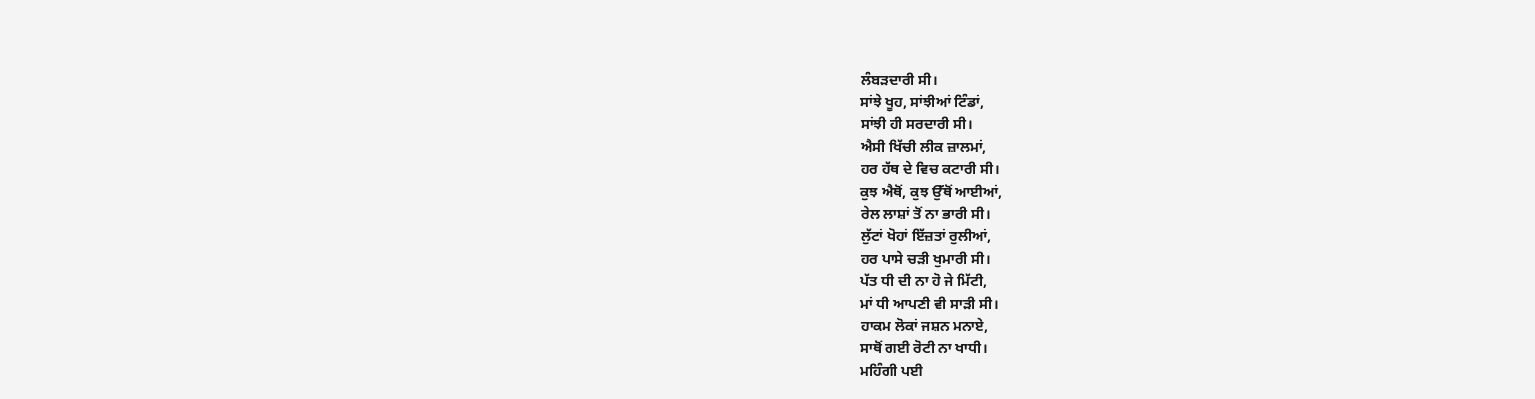ਲੰਬੜਦਾਰੀ ਸੀ।
ਸਾਂਝੇ ਖੂਹ, ਸਾਂਝੀਆਂ ਟਿੰਡਾਂ,
ਸਾਂਝੀ ਹੀ ਸਰਦਾਰੀ ਸੀ।
ਐਸੀ ਖਿੱਚੀ ਲੀਕ ਜ਼ਾਲਮਾਂ,
ਹਰ ਹੱਥ ਦੇ ਵਿਚ ਕਟਾਰੀ ਸੀ।
ਕੁਝ ਐਥੋਂ, ਕੁਝ ਉੱਥੋਂ ਆਈਆਂ,
ਰੇਲ ਲਾਸ਼ਾਂ ਤੋਂ ਨਾ ਭਾਰੀ ਸੀ।
ਲੁੱਟਾਂ ਖੋਹਾਂ ਇੱਜ਼ਤਾਂ ਰੁਲੀਆਂ,
ਹਰ ਪਾਸੇ ਚੜੀ ਖੁਮਾਰੀ ਸੀ।
ਪੱਤ ਧੀ ਦੀ ਨਾ ਹੋ ਜੇ ਮਿੱਟੀ,
ਮਾਂ ਧੀ ਆਪਣੀ ਵੀ ਸਾੜੀ ਸੀ।
ਹਾਕਮ ਲੋਕਾਂ ਜਸ਼ਨ ਮਨਾਏ,
ਸਾਥੋਂ ਗਈ ਰੋਟੀ ਨਾ ਖਾਧੀ।
ਮਹਿੰਗੀ ਪਈ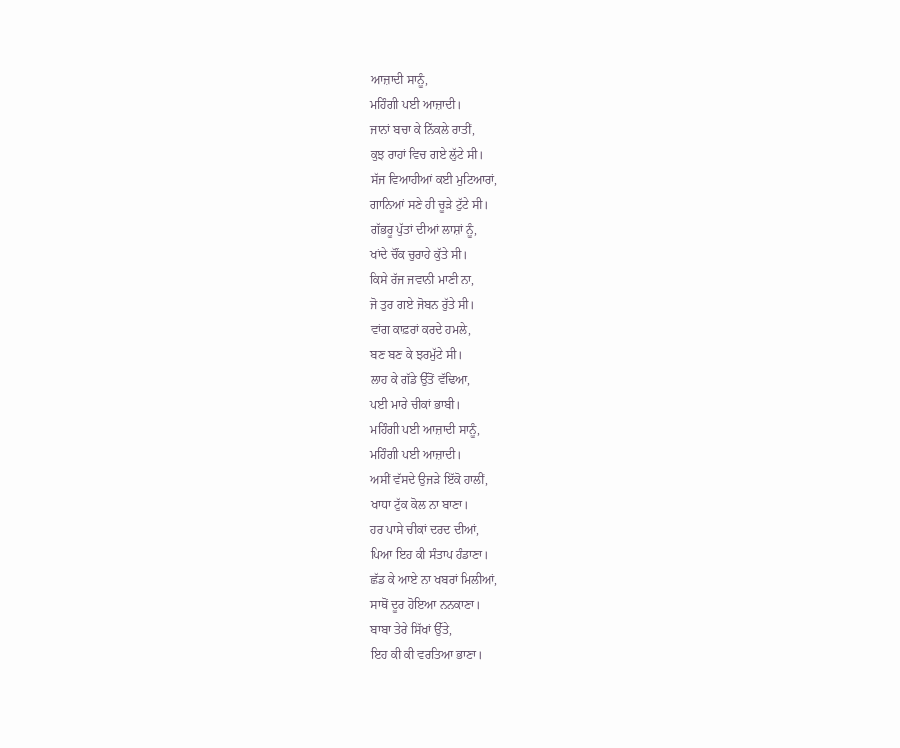ਆਜ਼ਾਦੀ ਸਾਨੂੰ,
ਮਹਿੰਗੀ ਪਈ ਆਜ਼ਾਦੀ।
ਜਾਨਾਂ ਬਚਾ ਕੇ ਨਿੱਕਲੇ ਰਾਤੀਂ,
ਕੁਝ ਰਾਹਾਂ ਵਿਚ ਗਏ ਲੁੱਟੇ ਸੀ।
ਸੱਜ ਵਿਆਹੀਆਂ ਕਈ ਮੁਟਿਆਰਾਂ,
ਗਾਨਿਆਂ ਸਣੇ ਹੀ ਚੂੜੇ ਟੁੱਟੇ ਸੀ।
ਗੱਭਰੂ ਪੁੱਤਾਂ ਦੀਆਂ ਲਾਸ਼ਾਂ ਨੂੰ,
ਖਾਂਦੇ ਚੌਂਕ ਚੁਰਾਹੇ ਕੁੱਤੇ ਸੀ।
ਕਿਸੇ ਰੱਜ ਜਵਾਨੀ ਮਾਣੀ ਨਾ,
ਜੋ ਤੁਰ ਗਏ ਜੋਬਨ ਰੁੱਤੇ ਸੀ।
ਵਾਂਗ ਕਾਫ਼ਰਾਂ ਕਰਦੇ ਹਮਲੇ,
ਬਣ ਬਣ ਕੇ ਝਰਮੁੱਟੇ ਸੀ।
ਲਾਹ ਕੇ ਗੱਡੇ ਉੱਤੋਂ ਵੱਢਿਆ,
ਪਈ ਮਾਰੇ ਚੀਕਾਂ ਭਾਬੀ।
ਮਹਿੰਗੀ ਪਈ ਆਜ਼ਾਦੀ ਸਾਨੂੰ,
ਮਹਿੰਗੀ ਪਈ ਆਜ਼ਾਦੀ।
ਅਸੀਂ ਵੱਸਦੇ ਉਜੜੇ ਇੱਕੋ ਹਾਲੀਂ,
ਖਾਧਾ ਟੁੱਕ ਕੋਲ ਨਾ ਬਾਣਾ।
ਹਰ ਪਾਸੇ ਚੀਕਾਂ ਦਰਦ ਦੀਆਂ,
ਪਿਆ ਇਹ ਕੀ ਸੰਤਾਪ ਹੰਡਾਣਾ।
ਛੱਡ ਕੇ ਆਏ ਨਾ ਖਬਰਾਂ ਮਿਲੀਆਂ,
ਸਾਥੋਂ ਦੂਰ ਹੋਇਆ ਨਨਕਾਣਾ।
ਬਾਬਾ ਤੇਰੇ ਸਿੱਖਾਂ ਉੱਤੇ,
ਇਹ ਕੀ ਕੀ ਵਰਤਿਆ ਭਾਣਾ।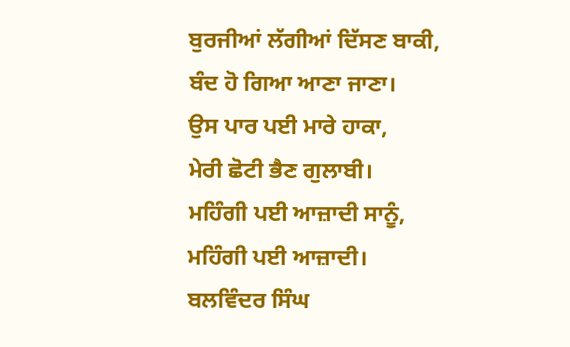ਬੁਰਜੀਆਂ ਲੱਗੀਆਂ ਦਿੱਸਣ ਬਾਕੀ,
ਬੰਦ ਹੋ ਗਿਆ ਆਣਾ ਜਾਣਾ।
ਉਸ ਪਾਰ ਪਈ ਮਾਰੇ ਹਾਕਾ,
ਮੇਰੀ ਛੋਟੀ ਭੈਣ ਗੁਲਾਬੀ।
ਮਹਿੰਗੀ ਪਈ ਆਜ਼ਾਦੀ ਸਾਨੂੰ,
ਮਹਿੰਗੀ ਪਈ ਆਜ਼ਾਦੀ।
ਬਲਵਿੰਦਰ ਸਿੰਘ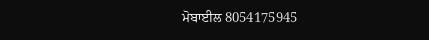ਮੋਬਾਈਲ 8054175945